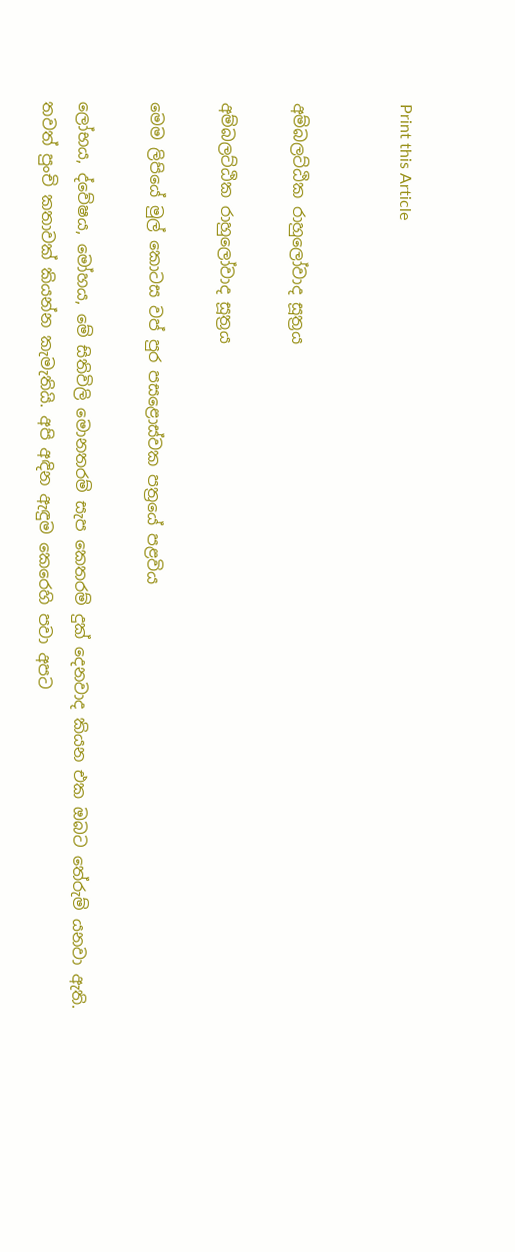Print this Article


අම්බලට්ඨික රාහුලෝවාද සූත්‍රය

අම්බලට්ඨික රාහුලෝවාද සූත්‍රය

මෙම ලිපියේ මුල් කොටස වප් පුර පසළොස්වක පත්‍රයේ පළවිය

ලෝභය, ද්වේෂය, මෝහය, මේ සිතිවිලි මොනතරම් සැප කෙතරම් දුක් දෙනවාද කියන එක ඔබට තේරුම් යනවා ඇති. තවත් පුංචි කතාවක් කියන්න කැමැතියි. අපි අඳින ඇඳුම කෙරෙහි පවා අපට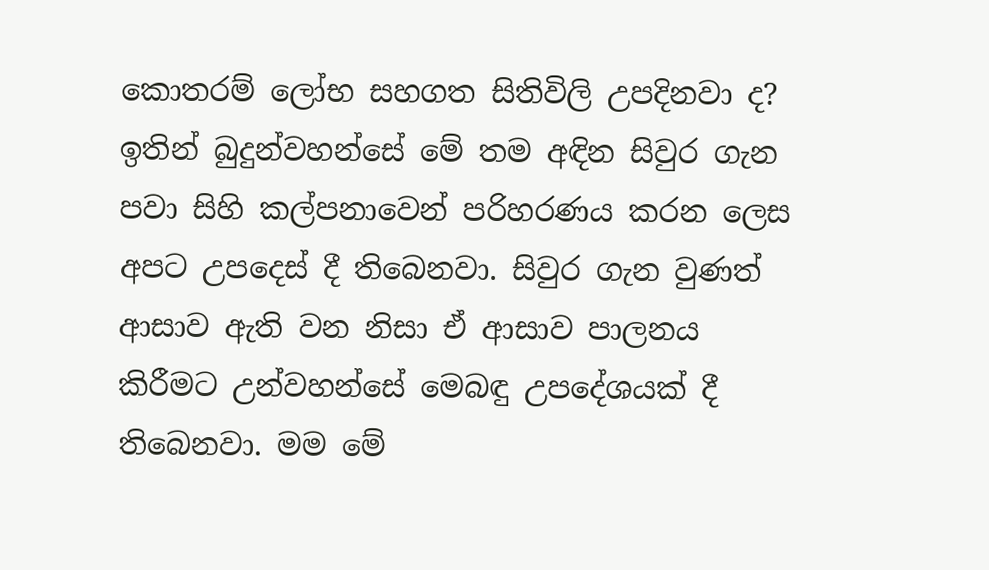කොතරම් ලෝභ සහගත සිතිවිලි උපදිනවා ද? ඉතින් බුදුන්වහන්සේ මේ තම අඳින සිවුර ගැන පවා සිහි කල්පනාවෙන් පරිහරණය කරන ලෙස අපට උපදෙස් දී තිබෙනවා. සිවුර ගැන වුණත් ආසාව ඇති වන නිසා ඒ ආසාව පාලනය කිරීමට උන්වහන්සේ මෙබඳු උපදේශයක් දී තිබෙනවා. මම මේ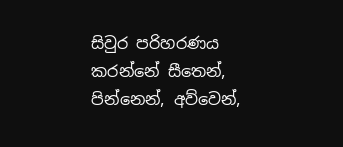සිවුර පරිහරණය කරන්නේ සීතෙන්, පින්නෙන්, අව්වෙන්,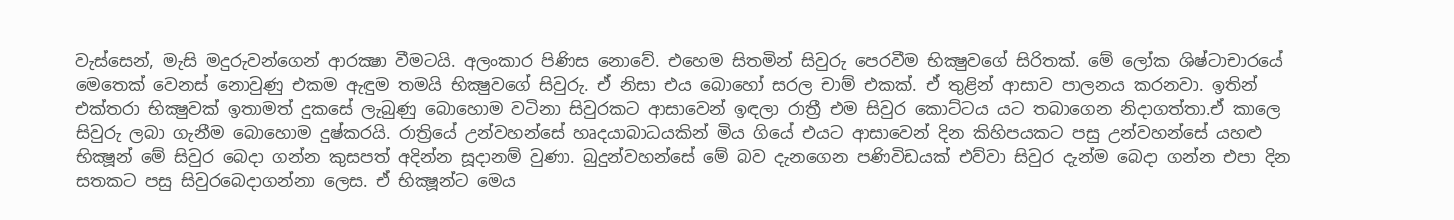වැස්සෙන්, මැසි මදුරුවන්ගෙන් ආරක්‍ෂා වීමටයි. අලංකාර පිණිස නොවේ. එහෙම සිතමින් සිවුරු පෙරවීම භික්‍ෂුවගේ සිරිතක්. මේ ලෝක ශිෂ්ටාචාරයේ මෙතෙක් වෙනස් නොවුණු එකම ඇඳුම තමයි භික්‍ෂුවගේ සිවුරු. ඒ නිසා එය බොහෝ සරල චාම් එකක්. ඒ තුළින් ආසාව පාලනය කරනවා. ඉතින් එක්තරා භික්‍ෂුවක් ඉතාමත් දුකසේ ලැබුණු බොහොම වටිනා සිවුරකට ආසාවෙන් ඉඳලා රාත්‍රී එම සිවුර කොට්ටය යට තබාගෙන නිදාගත්තා.ඒ කාලෙ සිවුරු ලබා ගැනීම බොහොම දුෂ්කරයි. රාත්‍රියේ උන්වහන්සේ හෘදයාබාධයකින් මිය ගියේ එයට ආසාවෙන් දින කිහිපයකට පසු උන්වහන්සේ යහළු භික්‍ෂූන් මේ සිවුර බෙදා ගන්න කුසපත් අදින්න සූදානම් වුණා. බුදුන්වහන්සේ මේ බව දැනගෙන පණිවිඩයක් එව්වා සිවුර දැන්ම බෙදා ගන්න එපා දින සතකට පසු සිවුරබෙදාගන්නා ලෙස. ඒ භික්‍ෂූන්ට මෙය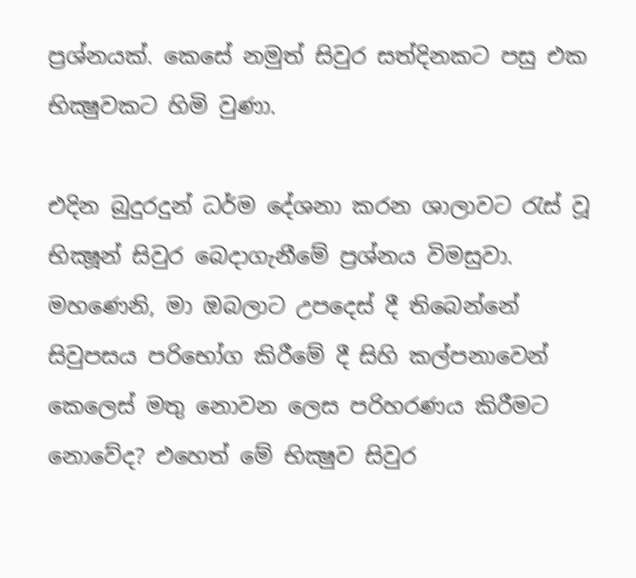ප්‍රශ්නයක්. කෙසේ නමුත් සිවුර සත්දිනකට පසු එක භික්‍ෂුවකට හිමි වුණා.

එදින බුදුරදුන් ධර්ම දේශනා කරන ශාලාවට රැස් වූ භික්‍ෂූන් සිවුර බෙදාගැනීමේ ප්‍රශ්නය විමසුවා. මහණෙනි, මා ඔබලාට උපදෙස් දී තිබෙන්නේ සිවුපසය පරිභෝග කිරීමේ දී සිහි කල්පනාවෙන් කෙලෙස් මතු නොවන ලෙස පරිහරණය කිරීමට නොවේද? එහෙත් මේ භික්‍ෂුව සිවුර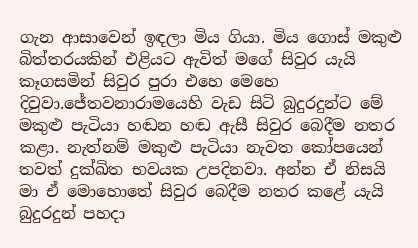ගැන ආසාවෙන් ඉඳලා මිය ගියා. මිය ගොස් මකුළු බිත්තරයකින් එළියට ඇවිත් මගේ සිවුර යැයි කෑගසමින් සිවුර පුරා එහෙ මෙහෙ දිවුවා.ජේතවනාරාමයෙහි වැඩ සිටි බුදුරදුන්ට මේ මකුළු පැටියා හඬන හඬ ඇසී සිවුර බෙදීම නතර කළා. නැත්නම් මකුළු පැටියා නැවත කෝපයෙන් තවත් දුක්ඛිත භවයක උපදිනවා. අන්න ඒ නිසයි මා ඒ මොහොතේ සිවුර බෙදීම නතර කළේ යැයි බුදුරදුන් පහදා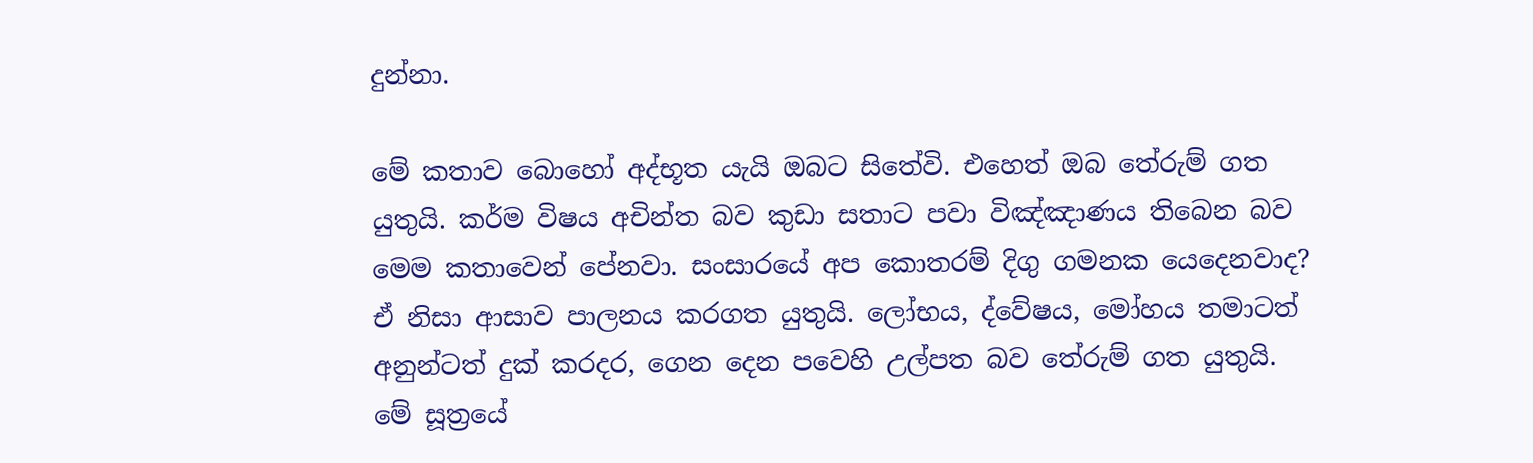දුන්නා.

මේ කතාව බොහෝ අද්භූත යැයි ඔබට සිතේවි. එහෙත් ඔබ තේරුම් ගත යුතුයි. කර්ම විෂය අචින්ත බව කුඩා සතාට පවා විඤ්ඤාණය තිබෙන බව මෙම කතාවෙන් පේනවා. සංසාරයේ අප කොතරම් දිගු ගමනක යෙදෙනවාද? ඒ නිසා ආසාව පාලනය කරගත යුතුයි. ලෝභය, ද්වේෂය, මෝහය තමාටත් අනුන්ටත් දුක් කරදර, ගෙන දෙන පවෙහි උල්පත බව තේරුම් ගත යුතුයි. මේ සූත්‍රයේ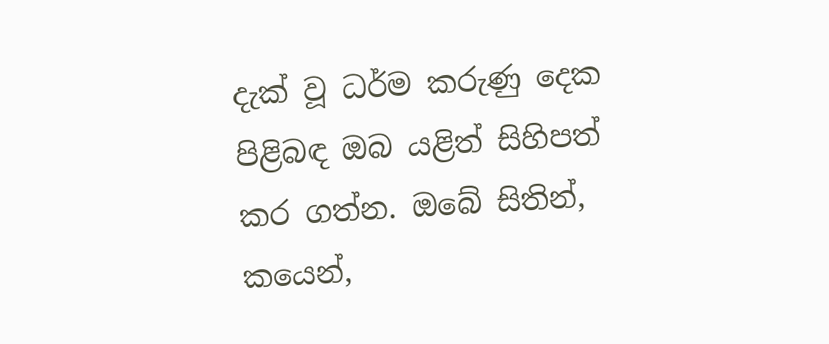දැක් වූ ධර්ම කරුණු දෙක පිළිබඳ ඔබ යළිත් සිහිපත් කර ගත්න. ඔබේ සිතින්, කයෙන්,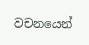වචනයෙන්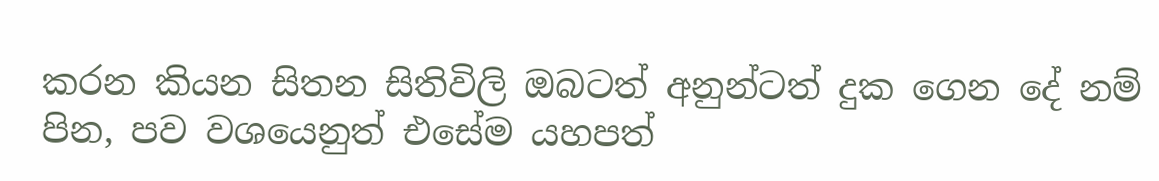කරන කියන සිතන සිතිවිලි ඔබටත් අනුන්ටත් දුක ගෙන දේ නම් පින, පව වශයෙනුත් එසේම යහපත්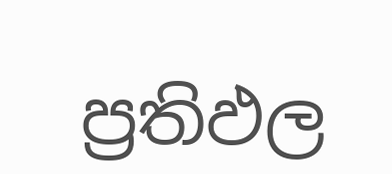ප්‍රතිඵල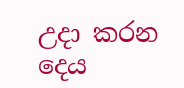උදා කරන දෙය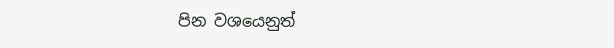පින වශයෙනුත්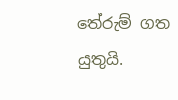තේරුම් ගත යුතුයි.